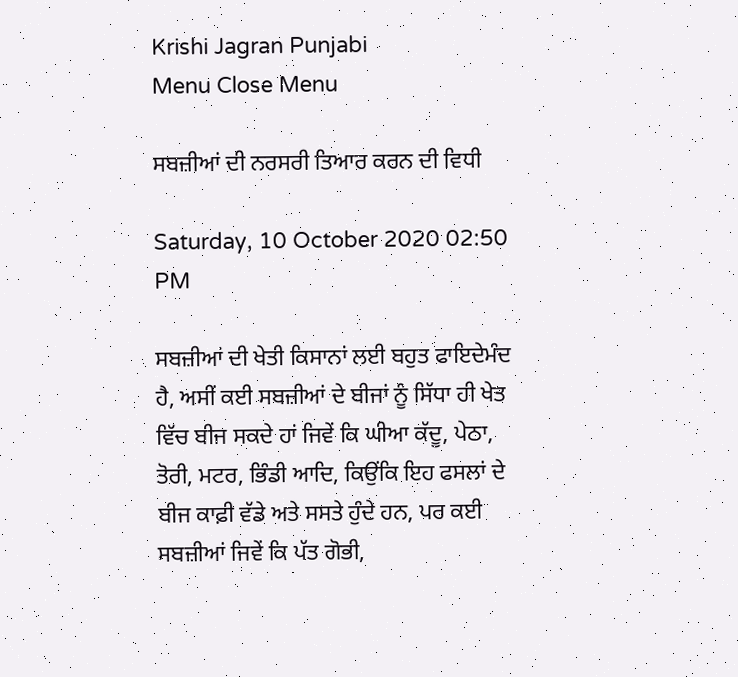Krishi Jagran Punjabi
Menu Close Menu

ਸਬਜ਼ੀਆਂ ਦੀ ਨਰਸਰੀ ਤਿਆਰ ਕਰਨ ਦੀ ਵਿਧੀ

Saturday, 10 October 2020 02:50 PM

ਸਬਜ਼ੀਆਂ ਦੀ ਖੇਤੀ ਕਿਸਾਨਾਂ ਲਈ ਬਹੁਤ ਫਾਇਦੇਮੰਦ ਹੈ, ਅਸੀਂ ਕਈ ਸਬਜ਼ੀਆਂ ਦੇ ਬੀਜਾਂ ਨੂੰ ਸਿੱਧਾ ਹੀ ਖੇਤ ਵਿੱਚ ਬੀਜ ਸਕਦੇ ਹਾਂ ਜਿਵੇਂ ਕਿ ਘੀਆ ਕੱਦੂ, ਪੇਠਾ, ਤੋਰੀ, ਮਟਰ, ਭਿੰਡੀ ਆਦਿ, ਕਿਉਂਕਿ ਇਹ ਫਸਲਾਂ ਦੇ ਬੀਜ ਕਾਫ਼ੀ ਵੱਡੇ ਅਤੇ ਸਸਤੇ ਹੁੰਦੇ ਹਨ, ਪਰ ਕਈ ਸਬਜ਼ੀਆਂ ਜਿਵੇਂ ਕਿ ਪੱਤ ਗੋਭੀ,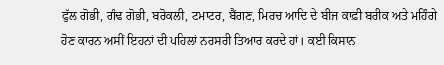ਫੁੱਲ ਗੋਭੀ, ਗੰਢ ਗੋਭੀ, ਬਰੋਕਲੀ, ਟਮਾਟਰ, ਬੈਂਗਣ, ਮਿਰਚ ਆਦਿ ਦੇ ਬੀਜ ਕਾਫ਼ੀ ਬਰੀਕ ਅਤੇ ਮਹਿੰਗੇ ਹੋਣ ਕਾਰਨ ਅਸੀਂ ਇਹਨਾਂ ਦੀ ਪਹਿਲਾਂ ਨਰਸਰੀ ਤਿਆਰ ਕਰਦੇ ਹਾਂ। ਕਈ ਕਿਸਾਨ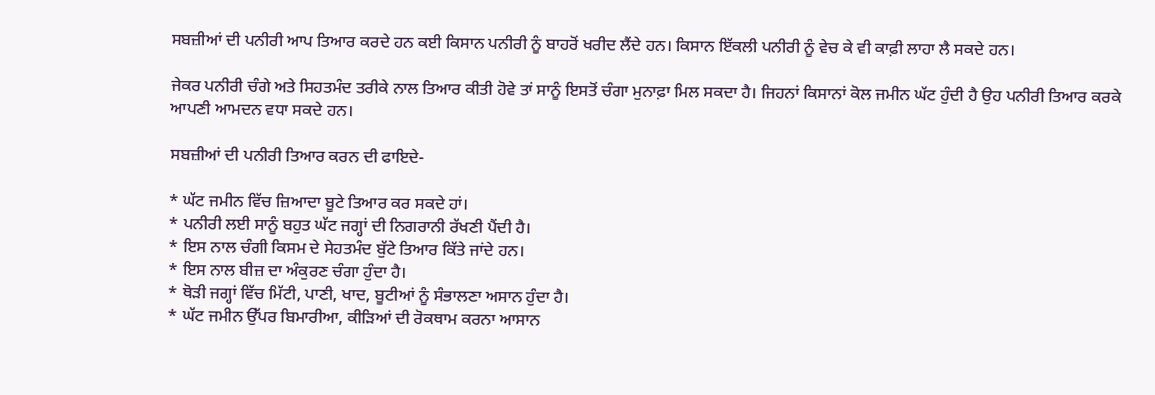ਸਬਜ਼ੀਆਂ ਦੀ ਪਨੀਰੀ ਆਪ ਤਿਆਰ ਕਰਦੇ ਹਨ ਕਈ ਕਿਸਾਨ ਪਨੀਰੀ ਨੂੰ ਬਾਹਰੋਂ ਖਰੀਦ ਲੈਂਦੇ ਹਨ। ਕਿਸਾਨ ਇੱਕਲੀ ਪਨੀਰੀ ਨੂੰ ਵੇਚ ਕੇ ਵੀ ਕਾਫ਼ੀ ਲਾਹਾ ਲੈ ਸਕਦੇ ਹਨ।

ਜੇਕਰ ਪਨੀਰੀ ਚੰਗੇ ਅਤੇ ਸਿਹਤਮੰਦ ਤਰੀਕੇ ਨਾਲ ਤਿਆਰ ਕੀਤੀ ਹੋਵੇ ਤਾਂ ਸਾਨੂੰ ਇਸਤੋਂ ਚੰਗਾ ਮੁਨਾਫ਼ਾ ਮਿਲ ਸਕਦਾ ਹੈ। ਜਿਹਨਾਂ ਕਿਸਾਨਾਂ ਕੋਲ ਜਮੀਨ ਘੱਟ ਹੁੰਦੀ ਹੈ ਉਹ ਪਨੀਰੀ ਤਿਆਰ ਕਰਕੇ ਆਪਣੀ ਆਮਦਨ ਵਧਾ ਸਕਦੇ ਹਨ।

ਸਬਜ਼ੀਆਂ ਦੀ ਪਨੀਰੀ ਤਿਆਰ ਕਰਨ ਦੀ ਫਾਇਦੇ-

* ਘੱਟ ਜਮੀਨ ਵਿੱਚ ਜ਼ਿਆਦਾ ਬੂਟੇ ਤਿਆਰ ਕਰ ਸਕਦੇ ਹਾਂ।
* ਪਨੀਰੀ ਲਈ ਸਾਨੂੰ ਬਹੁਤ ਘੱਟ ਜਗ੍ਹਾਂ ਦੀ ਨਿਗਰਾਨੀ ਰੱਖਣੀ ਪੈਂਦੀ ਹੈ।
* ਇਸ ਨਾਲ ਚੰਗੀ ਕਿਸਮ ਦੇ ਸੇਹਤਮੰਦ ਬੁੱਟੇ ਤਿਆਰ ਕਿੱਤੇ ਜਾਂਦੇ ਹਨ।
* ਇਸ ਨਾਲ ਬੀਜ਼ ਦਾ ਅੰਕੁਰਣ ਚੰਗਾ ਹੁੰਦਾ ਹੈ।
* ਥੋੜੀ ਜਗ੍ਹਾਂ ਵਿੱਚ ਮਿੱਟੀ, ਪਾਣੀ, ਖਾਦ, ਬੂਟੀਆਂ ਨੂੰ ਸੰਭਾਲਣਾ ਅਸਾਨ ਹੁੰਦਾ ਹੈ।
* ਘੱਟ ਜਮੀਨ ਉੱਪਰ ਬਿਮਾਰੀਆ, ਕੀੜਿਆਂ ਦੀ ਰੋਕਥਾਮ ਕਰਨਾ ਆਸਾਨ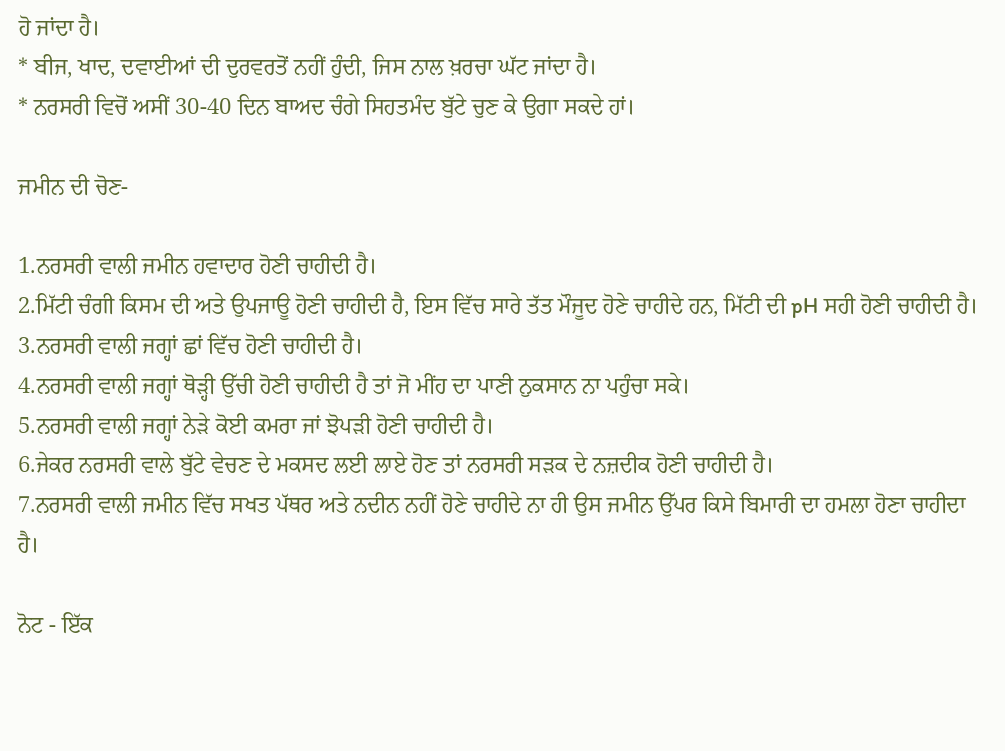ਹੋ ਜਾਂਦਾ ਹੈ।
* ਬੀਜ, ਖਾਦ, ਦਵਾਈਆਂ ਦੀ ਦੁਰਵਰਤੋਂ ਨਹੀਂ ਹੁੰਦੀ, ਜਿਸ ਨਾਲ ਖ਼ਰਚਾ ਘੱਟ ਜਾਂਦਾ ਹੈ।
* ਨਰਸਰੀ ਵਿਚੋਂ ਅਸੀਂ 30-40 ਦਿਨ ਬਾਅਦ ਚੰਗੇ ਸਿਹਤਮੰਦ ਬੁੱਟੇ ਚੁਣ ਕੇ ਉਗਾ ਸਕਦੇ ਹਾਂ।

ਜਮੀਨ ਦੀ ਚੋਣ-

1.ਨਰਸਰੀ ਵਾਲੀ ਜਮੀਨ ਹਵਾਦਾਰ ਹੋਣੀ ਚਾਹੀਦੀ ਹੈ।
2.ਮਿੱਟੀ ਚੰਗੀ ਕਿਸਮ ਦੀ ਅਤੇ ਉਪਜਾਊ ਹੋਣੀ ਚਾਹੀਦੀ ਹੈ, ਇਸ ਵਿੱਚ ਸਾਰੇ ਤੱਤ ਮੌਜੂਦ ਹੋਣੇ ਚਾਹੀਦੇ ਹਨ, ਮਿੱਟੀ ਦੀ pH ਸਹੀ ਹੋਣੀ ਚਾਹੀਦੀ ਹੈ।
3.ਨਰਸਰੀ ਵਾਲੀ ਜਗ੍ਹਾਂ ਛਾਂ ਵਿੱਚ ਹੋਣੀ ਚਾਹੀਦੀ ਹੈ।
4.ਨਰਸਰੀ ਵਾਲੀ ਜਗ੍ਹਾਂ ਥੋੜ੍ਹੀ ਉੱਚੀ ਹੋਣੀ ਚਾਹੀਦੀ ਹੈ ਤਾਂ ਜੋ ਮੀਂਹ ਦਾ ਪਾਣੀ ਨੁਕਸਾਨ ਨਾ ਪਹੁੰਚਾ ਸਕੇ।
5.ਨਰਸਰੀ ਵਾਲੀ ਜਗ੍ਹਾਂ ਨੇੜੇ ਕੋਈ ਕਮਰਾ ਜਾਂ ਝੋਪੜੀ ਹੋਣੀ ਚਾਹੀਦੀ ਹੈ।
6.ਜੇਕਰ ਨਰਸਰੀ ਵਾਲੇ ਬੁੱਟੇ ਵੇਚਣ ਦੇ ਮਕਸਦ ਲਈ ਲਾਏ ਹੋਣ ਤਾਂ ਨਰਸਰੀ ਸੜਕ ਦੇ ਨਜ਼ਦੀਕ ਹੋਣੀ ਚਾਹੀਦੀ ਹੈ।
7.ਨਰਸਰੀ ਵਾਲੀ ਜਮੀਨ ਵਿੱਚ ਸਖਤ ਪੱਥਰ ਅਤੇ ਨਦੀਨ ਨਹੀਂ ਹੋਣੇ ਚਾਹੀਦੇ ਨਾ ਹੀ ਉਸ ਜਮੀਨ ਉੱਪਰ ਕਿਸੇ ਬਿਮਾਰੀ ਦਾ ਹਮਲਾ ਹੋਣਾ ਚਾਹੀਦਾ ਹੈ।

ਨੋਟ - ਇੱਕ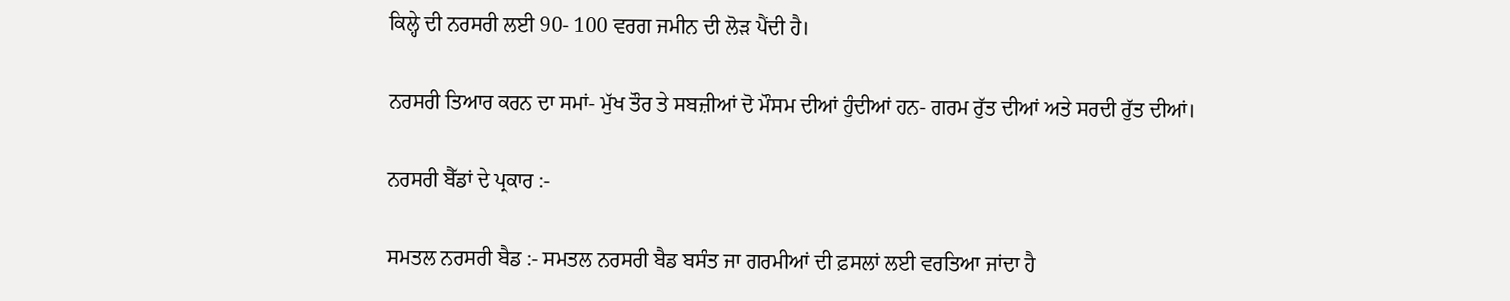ਕਿਲ੍ਹੇ ਦੀ ਨਰਸਰੀ ਲਈ 90- 100 ਵਰਗ ਜਮੀਨ ਦੀ ਲੋੜ ਪੈਂਦੀ ਹੈ।

ਨਰਸਰੀ ਤਿਆਰ ਕਰਨ ਦਾ ਸਮਾਂ- ਮੁੱਖ ਤੌਰ ਤੇ ਸਬਜ਼ੀਆਂ ਦੋ ਮੌਸਮ ਦੀਆਂ ਹੁੰਦੀਆਂ ਹਨ- ਗਰਮ ਰੁੱਤ ਦੀਆਂ ਅਤੇ ਸਰਦੀ ਰੁੱਤ ਦੀਆਂ।

ਨਰਸਰੀ ਬੈੱਡਾਂ ਦੇ ਪ੍ਰਕਾਰ :-

ਸਮਤਲ ਨਰਸਰੀ ਬੈਡ :- ਸਮਤਲ ਨਰਸਰੀ ਬੈਡ ਬਸੰਤ ਜਾ ਗਰਮੀਆਂ ਦੀ ਫ਼ਸਲਾਂ ਲਈ ਵਰਤਿਆ ਜਾਂਦਾ ਹੈ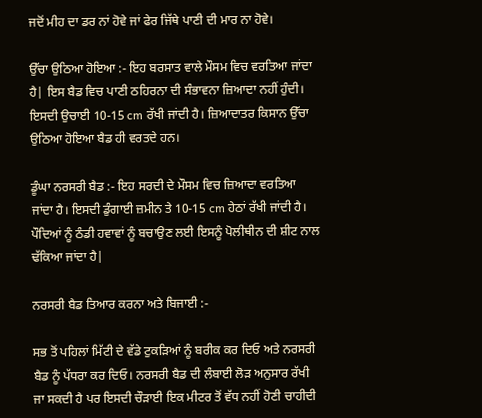ਜਦੋਂ ਮੀਹ ਦਾ ਡਰ ਨਾਂ ਹੋਵੇ ਜਾਂ ਫੇਰ ਜਿੱਥੇ ਪਾਣੀ ਦੀ ਮਾਰ ਨਾ ਹੋਵੇ।

ਉੱਚਾ ਉਠਿਆ ਹੋਇਆ :- ਇਹ ਬਰਸਾਤ ਵਾਲੇ ਮੌਸਮ ਵਿਚ ਵਰਤਿਆ ਜਾਂਦਾ ਹੈ| ਇਸ ਬੈਡ ਵਿਚ ਪਾਣੀ ਠਹਿਰਨਾ ਦੀ ਸੰਭਾਵਨਾ ਜ਼ਿਆਦਾ ਨਹੀਂ ਹੁੰਦੀ। ਇਸਦੀ ਉਚਾਈ 10-15 cm ਰੱਖੀ ਜਾਂਦੀ ਹੈ। ਜ਼ਿਆਦਾਤਰ ਕਿਸਾਨ ਉੱਚਾ ਉਠਿਆ ਹੋਇਆ ਬੈਡ ਹੀ ਵਰਤਦੇ ਹਨ।

ਡੂੰਘਾ ਨਰਸਰੀ ਬੈਡ :- ਇਹ ਸਰਦੀ ਦੇ ਮੌਸਮ ਵਿਚ ਜ਼ਿਆਦਾ ਵਰਤਿਆ ਜਾਂਦਾ ਹੈ। ਇਸਦੀ ਡੁੰਗਾਈ ਜ਼ਮੀਨ ਤੇ 10-15 cm ਹੇਠਾਂ ਰੱਖੀ ਜਾਂਦੀ ਹੈ। ਪੌਦਿਆਂ ਨੂੰ ਠੰਡੀ ਹਵਾਵਾਂ ਨੂੰ ਬਚਾਉਣ ਲਈ ਇਸਨੂੰ ਪੋਲੀਥੀਨ ਦੀ ਸ਼ੀਟ ਨਾਲ ਢੱਕਿਆ ਜਾਂਦਾ ਹੈ|

ਨਰਸਰੀ ਬੈਡ ਤਿਆਰ ਕਰਨਾ ਅਤੇ ਬਿਜਾਈ :-

ਸਭ ਤੋਂ ਪਹਿਲਾਂ ਮਿੱਟੀ ਦੇ ਵੱਡੇ ਟੁਕੜਿਆਂ ਨੂੰ ਬਰੀਕ ਕਰ ਦਿਓ ਅਤੇ ਨਰਸਰੀ ਬੈਡ ਨੂੰ ਪੱਧਰਾ ਕਰ ਦਿਓ। ਨਰਸਰੀ ਬੈਡ ਦੀ ਲੰਬਾਈ ਲੋੜ ਅਨੁਸਾਰ ਰੱਖੀ ਜਾ ਸਕਦੀ ਹੈ ਪਰ ਇਸਦੀ ਚੌੜਾਈ ਇਕ ਮੀਟਰ ਤੋਂ ਵੱਧ ਨਹੀਂ ਹੋਣੀ ਚਾਹੀਦੀ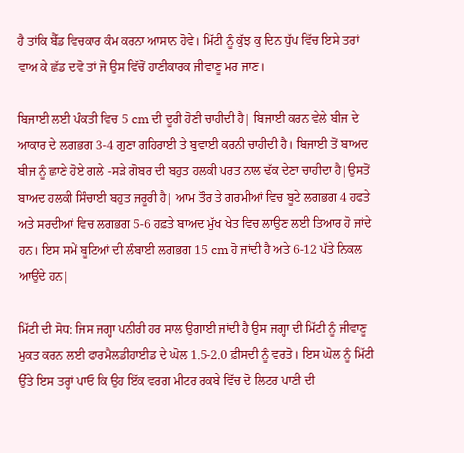ਹੈ ਤਾਂਕਿ ਬੈੱਡ ਵਿਚਕਾਰ ਕੰਮ ਕਰਨਾ ਆਸਾਨ ਹੋਵੇ। ਮਿੱਟੀ ਨੂੰ ਕੁੱਝ ਕੁ ਦਿਨ ਧੁੱਪ ਵਿੱਚ ਇਸੇ ਤਰਾਂ ਵਾਅ ਕੇ ਛੱਡ ਦਵੋ ਤਾਂ ਜੋ ਉਸ ਵਿੱਚੋਂ ਹਾਣੀਕਾਰਕ ਜੀਵਾਣੂ ਮਰ ਜਾਣ।

ਬਿਜਾਈ ਲਈ ਪੰਕਤੀ ਵਿਚ 5 cm ਦੀ ਦੂਰੀ ਹੋਣੀ ਚਾਹੀਦੀ ਹੈ| ਬਿਜਾਈ ਕਰਨ ਵੇਲੇ ਬੀਜ ਦੇ ਆਕਾਰ ਦੇ ਲਗਭਗ 3-4 ਗੁਣਾ ਗਹਿਰਾਈ ਤੇ ਬੁਵਾਈ ਕਰਨੀ ਚਾਹੀਦੀ ਹੈ। ਬਿਜਾਈ ਤੋਂ ਬਾਅਦ ਬੀਜ ਨੂੰ ਛਾਣੇ ਹੋਏ ਗਲੇ -ਸੜੇ ਗੋਬਰ ਦੀ ਬਹੁਤ ਹਲਕੀ ਪਰਤ ਨਾਲ ਢੱਕ ਦੇਣਾ ਚਾਹੀਦਾ ਹੈ|ਉਸਤੋਂ ਬਾਅਦ ਹਲਕੀ ਸਿੰਚਾਈ ਬਹੁਤ ਜਰੂਰੀ ਹੈ| ਆਮ ਤੌਰ ਤੇ ਗਰਮੀਆਂ ਵਿਚ ਬੂਟੇ ਲਗਭਗ 4 ਹਫਤੇ ਅਤੇ ਸਰਦੀਆਂ ਵਿਚ ਲਗਭਗ 5-6 ਹਫ਼ਤੇ ਬਾਅਦ ਮੁੱਖ ਖੇਤ ਵਿਚ ਲਾਉਣ ਲਈ ਤਿਆਰ ਹੋ ਜਾਂਦੇ ਹਨ। ਇਸ ਸਮੇਂ ਬੂਟਿਆਂ ਦੀ ਲੰਬਾਈ ਲਗਭਗ 15 cm ਹੋ ਜਾਂਦੀ ਹੈ ਅਤੇ 6-12 ਪੱਤੇ ਨਿਕਲ ਆਉਂਦੇ ਹਨ|

ਮਿੱਟੀ ਦੀ ਸੋਧ: ਜਿਸ ਜਗ੍ਹਾ ਪਨੀਰੀ ਹਰ ਸਾਲ ਉਗਾਈ ਜਾਂਦੀ ਹੈ ਉਸ ਜਗ੍ਹਾ ਦੀ ਮਿੱਟੀ ਨੂੰ ਜੀਵਾਣੂ ਮੁਕਤ ਕਰਨ ਲਈ ਫਾਰਮੈਲਡੀਹਾਈਡ ਦੇ ਘੋਲ 1.5-2.0 ਫ਼ੀਸਦੀ ਨੂੰ ਵਰਤੋ। ਇਸ ਘੋਲ ਨੂੰ ਮਿੱਟੀ ਉੱਤੇ ਇਸ ਤਰ੍ਹਾਂ ਪਾਓ ਕਿ ਉਹ ਇੱਕ ਵਰਗ ਮੀਟਰ ਰਕਬੇ ਵਿੱਚ ਦੋ ਲਿਟਰ ਪਾਣੀ ਦੀ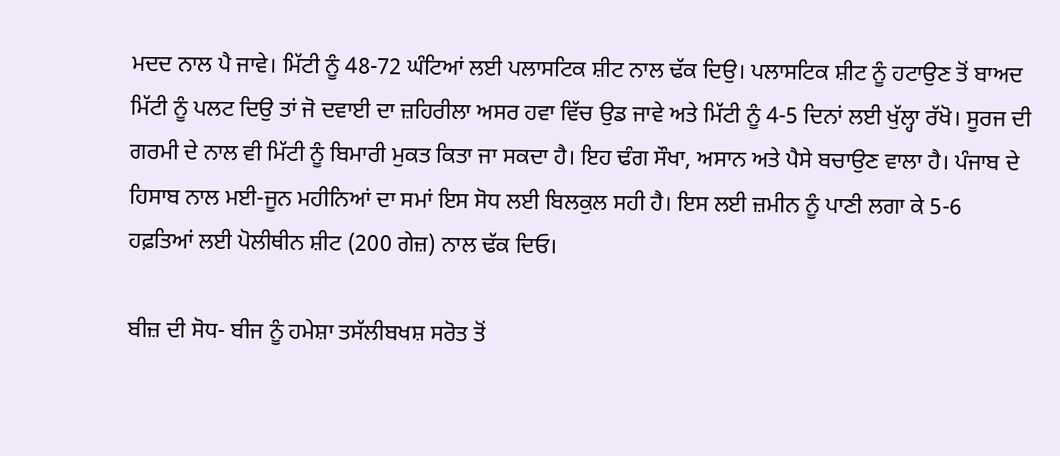ਮਦਦ ਨਾਲ ਪੈ ਜਾਵੇ। ਮਿੱਟੀ ਨੂੰ 48-72 ਘੰਟਿਆਂ ਲਈ ਪਲਾਸਟਿਕ ਸ਼ੀਟ ਨਾਲ ਢੱਕ ਦਿਉ। ਪਲਾਸਟਿਕ ਸ਼ੀਟ ਨੂੰ ਹਟਾਉਣ ਤੋਂ ਬਾਅਦ ਮਿੱਟੀ ਨੂੰ ਪਲਟ ਦਿਉ ਤਾਂ ਜੋ ਦਵਾਈ ਦਾ ਜ਼ਹਿਰੀਲਾ ਅਸਰ ਹਵਾ ਵਿੱਚ ਉਡ ਜਾਵੇ ਅਤੇ ਮਿੱਟੀ ਨੂੰ 4-5 ਦਿਨਾਂ ਲਈ ਖੁੱਲ੍ਹਾ ਰੱਖੋ। ਸੂਰਜ ਦੀ ਗਰਮੀ ਦੇ ਨਾਲ ਵੀ ਮਿੱਟੀ ਨੂੰ ਬਿਮਾਰੀ ਮੁਕਤ ਕਿਤਾ ਜਾ ਸਕਦਾ ਹੈ। ਇਹ ਢੰਗ ਸੌਖਾ, ਅਸਾਨ ਅਤੇ ਪੈਸੇ ਬਚਾਉਣ ਵਾਲਾ ਹੈ। ਪੰਜਾਬ ਦੇ ਹਿਸਾਬ ਨਾਲ ਮਈ-ਜੂਨ ਮਹੀਨਿਆਂ ਦਾ ਸਮਾਂ ਇਸ ਸੋਧ ਲਈ ਬਿਲਕੁਲ ਸਹੀ ਹੈ। ਇਸ ਲਈ ਜ਼ਮੀਨ ਨੂੰ ਪਾਣੀ ਲਗਾ ਕੇ 5-6 ਹਫ਼ਤਿਆਂ ਲਈ ਪੋਲੀਥੀਨ ਸ਼ੀਟ (200 ਗੇਜ਼) ਨਾਲ ਢੱਕ ਦਿਓ।

ਬੀਜ਼ ਦੀ ਸੋਧ- ਬੀਜ ਨੂੰ ਹਮੇਸ਼ਾ ਤਸੱਲੀਬਖਸ਼ ਸਰੋਤ ਤੋਂ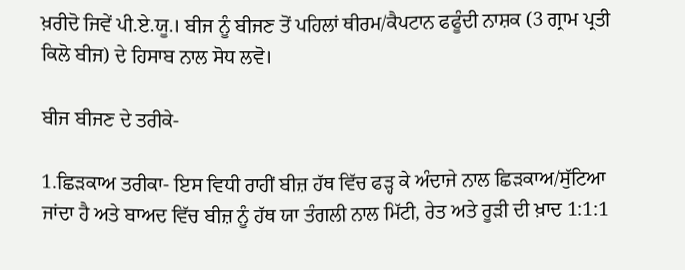ਖ਼ਰੀਦੋ ਜਿਵੇਂ ਪੀ.ਏ.ਯੂ.। ਬੀਜ ਨੂੰ ਬੀਜਣ ਤੋਂ ਪਹਿਲਾਂ ਥੀਰਮ/ਕੈਪਟਾਨ ਫਫੂੰਦੀ ਨਾਸ਼ਕ (3 ਗ੍ਰਾਮ ਪ੍ਰਤੀ ਕਿਲੋ ਬੀਜ) ਦੇ ਹਿਸਾਬ ਨਾਲ ਸੋਧ ਲਵੋ।

ਬੀਜ ਬੀਜਣ ਦੇ ਤਰੀਕੇ-

1.ਛਿੜਕਾਅ ਤਰੀਕਾ- ਇਸ ਵਿਧੀ ਰਾਹੀਂ ਬੀਜ਼ ਹੱਥ ਵਿੱਚ ਫੜ੍ਹ ਕੇ ਅੰਦਾਜੇ ਨਾਲ ਛਿੜਕਾਅ/ਸੁੱਟਿਆ ਜਾਂਦਾ ਹੈ ਅਤੇ ਬਾਅਦ ਵਿੱਚ ਬੀਜ਼ ਨੂੰ ਹੱਥ ਯਾ ਤੰਗਲੀ ਨਾਲ ਮਿੱਟੀ, ਰੇਤ ਅਤੇ ਰੂੜੀ ਦੀ ਖ਼ਾਦ 1:1:1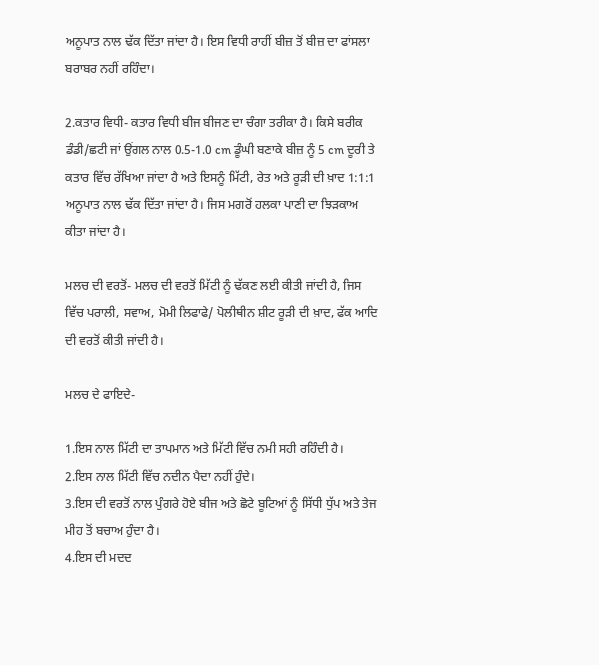ਅਨੂਪਾਤ ਨਾਲ ਢੱਕ ਦਿੱਤਾ ਜਾਂਦਾ ਹੈ। ਇਸ ਵਿਧੀ ਰਾਹੀਂ ਬੀਜ਼ ਤੋਂ ਬੀਜ਼ ਦਾ ਫਾਂਸਲਾ ਬਰਾਬਰ ਨਹੀਂ ਰਹਿੰਦਾ।

2.ਕਤਾਰ ਵਿਧੀ- ਕਤਾਰ ਵਿਧੀ ਬੀਜ ਬੀਜਣ ਦਾ ਚੰਗਾ ਤਰੀਕਾ ਹੈ। ਕਿਸੇ ਬਰੀਕ ਡੰਡੀ/ਛਟੀ ਜਾਂ ਉਂਗਲ ਨਾਲ 0.5-1.0 cm ਡੂੰਘੀ ਬਣਾਕੇ ਬੀਜ਼ ਨੂੰ 5 cm ਦੂਰੀ ਤੇ ਕਤਾਰ ਵਿੱਚ ਰੱਖਿਆ ਜਾਂਦਾ ਹੈ ਅਤੇ ਇਸਨੂੰ ਮਿੱਟੀ, ਰੇਤ ਅਤੇ ਰੂੜੀ ਦੀ ਖ਼ਾਦ 1:1:1 ਅਨੂਪਾਤ ਨਾਲ ਢੱਕ ਦਿੱਤਾ ਜਾਂਦਾ ਹੈ। ਜਿਸ ਮਗਰੋਂ ਹਲਕਾ ਪਾਣੀ ਦਾ ਝਿੜਕਾਅ ਕੀਤਾ ਜਾਂਦਾ ਹੈ।

ਮਲਚ ਦੀ ਵਰਤੋਂ- ਮਲਚ ਦੀ ਵਰਤੋਂ ਮਿੱਟੀ ਨੂੰ ਢੱਕਣ ਲਈ ਕੀਤੀ ਜਾਂਦੀ ਹੈ, ਜਿਸ ਵਿੱਚ ਪਰਾਲੀ, ਸਵਾਅ, ਮੋਮੀ ਲਿਫਾਫੇ/ ਪੋਲੀਥੀਨ ਸ਼ੀਟ ਰੂੜੀ ਦੀ ਖ਼ਾਦ, ਫੱਕ ਆਦਿ ਦੀ ਵਰਤੋਂ ਕੀਤੀ ਜਾਂਦੀ ਹੈ।

ਮਲਚ ਦੇ ਫਾਇਦੇ-

1.ਇਸ ਨਾਲ ਮਿੱਟੀ ਦਾ ਤਾਪਮਾਨ ਅਤੇ ਮਿੱਟੀ ਵਿੱਚ ਨਮੀ ਸਹੀ ਰਹਿੰਦੀ ਹੈ।
2.ਇਸ ਨਾਲ ਮਿੱਟੀ ਵਿੱਚ ਨਦੀਨ ਪੈਦਾ ਨਹੀਂ ਹੁੰਦੇ।
3.ਇਸ ਦੀ ਵਰਤੋਂ ਨਾਲ ਪੁੰਗਰੇ ਹੋਏ ਬੀਜ ਅਤੇ ਛੋਟੇ ਬੂਟਿਆਂ ਨੂੰ ਸਿੱਧੀ ਧੁੱਪ ਅਤੇ ਤੇਜ ਮੀਹ ਤੋਂ ਬਚਾਅ ਹੁੰਦਾ ਹੈ।
4.ਇਸ ਦੀ ਮਦਦ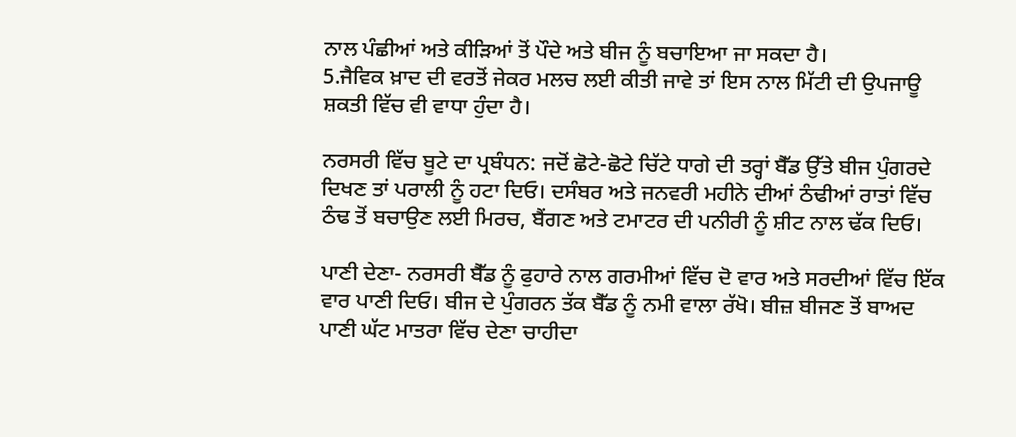ਨਾਲ ਪੰਛੀਆਂ ਅਤੇ ਕੀੜਿਆਂ ਤੋਂ ਪੌਦੇ ਅਤੇ ਬੀਜ ਨੂੰ ਬਚਾਇਆ ਜਾ ਸਕਦਾ ਹੈ।
5.ਜੈਵਿਕ ਖ਼ਾਦ ਦੀ ਵਰਤੋਂ ਜੇਕਰ ਮਲਚ ਲਈ ਕੀਤੀ ਜਾਵੇ ਤਾਂ ਇਸ ਨਾਲ ਮਿੱਟੀ ਦੀ ਉਪਜਾਊ ਸ਼ਕਤੀ ਵਿੱਚ ਵੀ ਵਾਧਾ ਹੁੰਦਾ ਹੈ।

ਨਰਸਰੀ ਵਿੱਚ ਬੂਟੇ ਦਾ ਪ੍ਰਬੰਧਨ: ਜਦੋਂ ਛੋਟੇ-ਛੋਟੇ ਚਿੱਟੇ ਧਾਗੇ ਦੀ ਤਰ੍ਹਾਂ ਬੈੱਡ ਉੱਤੇ ਬੀਜ ਪੁੰਗਰਦੇ ਦਿਖਣ ਤਾਂ ਪਰਾਲੀ ਨੂੰ ਹਟਾ ਦਿਓ। ਦਸੰਬਰ ਅਤੇ ਜਨਵਰੀ ਮਹੀਨੇ ਦੀਆਂ ਠੰਢੀਆਂ ਰਾਤਾਂ ਵਿੱਚ ਠੰਢ ਤੋਂ ਬਚਾਉਣ ਲਈ ਮਿਰਚ, ਬੈਂਗਣ ਅਤੇ ਟਮਾਟਰ ਦੀ ਪਨੀਰੀ ਨੂੰ ਸ਼ੀਟ ਨਾਲ ਢੱਕ ਦਿਓ।

ਪਾਣੀ ਦੇਣਾ- ਨਰਸਰੀ ਬੈੱਡ ਨੂੰ ਫੁਹਾਰੇ ਨਾਲ ਗਰਮੀਆਂ ਵਿੱਚ ਦੋ ਵਾਰ ਅਤੇ ਸਰਦੀਆਂ ਵਿੱਚ ਇੱਕ ਵਾਰ ਪਾਣੀ ਦਿਓ। ਬੀਜ ਦੇ ਪੁੰਗਰਨ ਤੱਕ ਬੈੱਡ ਨੂੰ ਨਮੀ ਵਾਲਾ ਰੱਖੋ। ਬੀਜ਼ ਬੀਜਣ ਤੋਂ ਬਾਅਦ ਪਾਣੀ ਘੱਟ ਮਾਤਰਾ ਵਿੱਚ ਦੇਣਾ ਚਾਹੀਦਾ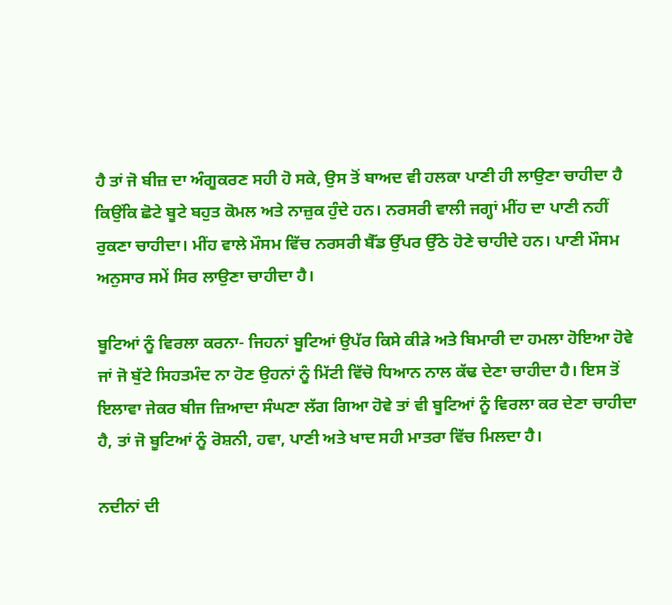ਹੈ ਤਾਂ ਜੋ ਬੀਜ਼ ਦਾ ਅੰਗੂਕਰਣ ਸਹੀ ਹੋ ਸਕੇ, ਉਸ ਤੋਂ ਬਾਅਦ ਵੀ ਹਲਕਾ ਪਾਣੀ ਹੀ ਲਾਉਣਾ ਚਾਹੀਦਾ ਹੈ ਕਿਉਂਕਿ ਛੋਟੇ ਬੂਟੇ ਬਹੁਤ ਕੋਮਲ ਅਤੇ ਨਾਜ਼ੁਕ ਹੁੰਦੇ ਹਨ। ਨਰਸਰੀ ਵਾਲੀ ਜਗ੍ਹਾਂ ਮੀਂਹ ਦਾ ਪਾਣੀ ਨਹੀਂ ਰੁਕਣਾ ਚਾਹੀਦਾ। ਮੀਂਹ ਵਾਲੇ ਮੌਸਮ ਵਿੱਚ ਨਰਸਰੀ ਬੈੱਡ ਉੱਪਰ ਉੱਠੇ ਹੋਣੇ ਚਾਹੀਦੇ ਹਨ। ਪਾਣੀ ਮੌਸਮ ਅਨੁਸਾਰ ਸਮੇਂ ਸਿਰ ਲਾਉਣਾ ਚਾਹੀਦਾ ਹੈ।

ਬੂਟਿਆਂ ਨੂੰ ਵਿਰਲਾ ਕਰਨਾ- ਜਿਹਨਾਂ ਬੂਟਿਆਂ ਉਪੱਰ ਕਿਸੇ ਕੀੜੇ ਅਤੇ ਬਿਮਾਰੀ ਦਾ ਹਮਲਾ ਹੋਇਆ ਹੋਵੇ ਜਾਂ ਜੋ ਬੁੱਟੇ ਸਿਹਤਮੰਦ ਨਾ ਹੋਣ ਉਹਨਾਂ ਨੂੰ ਮਿੱਟੀ ਵਿੱਚੋ ਧਿਆਨ ਨਾਲ ਕੱਢ ਦੇਣਾ ਚਾਹੀਦਾ ਹੈ। ਇਸ ਤੋਂ ਇਲਾਵਾ ਜੇਕਰ ਬੀਜ ਜ਼ਿਆਦਾ ਸੰਘਣਾ ਲੱਗ ਗਿਆ ਹੋਵੇ ਤਾਂ ਵੀ ਬੂਟਿਆਂ ਨੂੰ ਵਿਰਲਾ ਕਰ ਦੇਣਾ ਚਾਹੀਦਾ ਹੈ, ਤਾਂ ਜੋ ਬੂਟਿਆਂ ਨੂੰ ਰੋਸ਼ਨੀ, ਹਵਾ, ਪਾਣੀ ਅਤੇ ਖਾਦ ਸਹੀ ਮਾਤਰਾ ਵਿੱਚ ਮਿਲਦਾ ਹੈ।

ਨਦੀਨਾਂ ਦੀ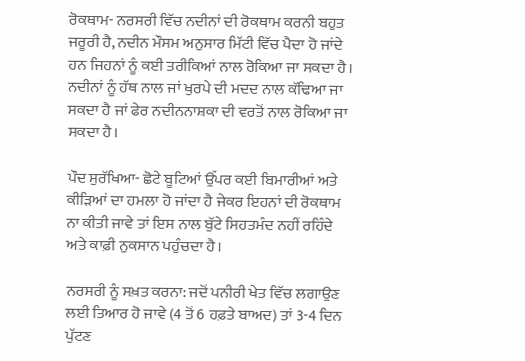ਰੋਕਥਾਮ- ਨਰਸਰੀ ਵਿੱਚ ਨਦੀਨਾਂ ਦੀ ਰੋਕਥਾਮ ਕਰਨੀ ਬਹੁਤ ਜਰੂਰੀ ਹੈ, ਨਦੀਨ ਮੌਸਮ ਅਨੁਸਾਰ ਮਿੱਟੀ ਵਿੱਚ ਪੈਦਾ ਹੋ ਜਾਂਦੇ ਹਨ ਜਿਹਨਾਂ ਨੂੰ ਕਈ ਤਰੀਕਿਆਂ ਨਾਲ ਰੋਕਿਆ ਜਾ ਸਕਦਾ ਹੈ। ਨਦੀਨਾਂ ਨੂੰ ਹੱਥ ਨਾਲ ਜਾਂ ਖੁਰਪੇ ਦੀ ਮਦਦ ਨਾਲ ਕੱਢਿਆ ਜਾ ਸਕਦਾ ਹੈ ਜਾਂ ਫੇਰ ਨਦੀਨਨਾਸ਼ਕਾ ਦੀ ਵਰਤੋਂ ਨਾਲ ਰੋਕਿਆ ਜਾ ਸਕਦਾ ਹੈ।

ਪੌਦ ਸੁਰੱਖਿਆ- ਛੋਟੇ ਬੂਟਿਆਂ ਉੱਪਰ ਕਈ ਬਿਮਾਰੀਆਂ ਅਤੇ ਕੀੜਿਆਂ ਦਾ ਹਮਲਾ ਹੋ ਜਾਂਦਾ ਹੈ ਜੇਕਰ ਇਹਨਾਂ ਦੀ ਰੋਕਥਾਮ ਨਾ ਕੀਤੀ ਜਾਵੇ ਤਾਂ ਇਸ ਨਾਲ ਬੁੱਟੇ ਸਿਹਤਮੰਦ ਨਹੀਂ ਰਹਿੰਦੇ ਅਤੇ ਕਾਫ਼ੀ ਨੁਕਸਾਨ ਪਹੁੰਚਦਾ ਹੈ।

ਨਰਸਰੀ ਨੂੰ ਸਖ਼ਤ ਕਰਨਾ: ਜਦੋਂ ਪਨੀਰੀ ਖੇਤ ਵਿੱਚ ਲਗਾਉਣ ਲਈ ਤਿਆਰ ਹੋ ਜਾਵੇ (4 ਤੋਂ 6 ਹਫ਼ਤੇ ਬਾਅਦ) ਤਾਂ 3-4 ਦਿਨ ਪੁੱਟਣ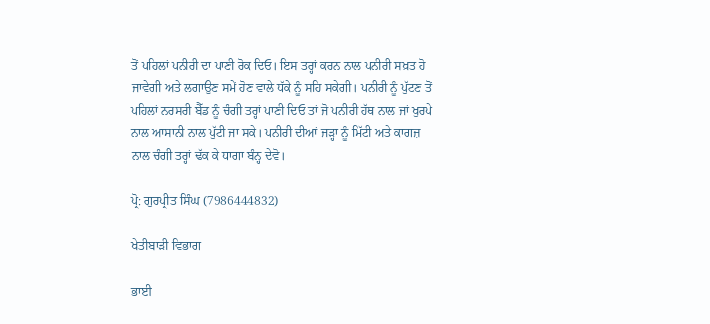ਤੋਂ ਪਹਿਲਾਂ ਪਨੀਰੀ ਦਾ ਪਾਣੀ ਰੋਕ ਦਿਓ। ਇਸ ਤਰ੍ਹਾਂ ਕਰਨ ਨਾਲ ਪਨੀਰੀ ਸਖ਼ਤ ਹੋ ਜਾਵੇਗੀ ਅਤੇ ਲਗਾਉਣ ਸਮੇਂ ਹੋਣ ਵਾਲੇ ਧੱਕੇ ਨੂੰ ਸਹਿ ਸਕੇਗੀ। ਪਨੀਰੀ ਨੂੰ ਪੁੱਟਣ ਤੋਂ ਪਹਿਲਾਂ ਨਰਸਰੀ ਬੈੱਡ ਨੂੰ ਚੰਗੀ ਤਰ੍ਹਾਂ ਪਾਣੀ ਦਿਓ ਤਾਂ ਜੋ ਪਨੀਰੀ ਹੱਥ ਨਾਲ ਜਾਂ ਖੁਰਪੇ ਨਾਲ ਆਸਾਨੀ ਨਾਲ ਪੁੱਟੀ ਜਾ ਸਕੇ। ਪਨੀਰੀ ਦੀਆਂ ਜੜ੍ਹਾ ਨੂੰ ਮਿੱਟੀ ਅਤੇ ਕਾਗਜ਼ ਨਾਲ ਚੰਗੀ ਤਰ੍ਹਾਂ ਢੱਕ ਕੇ ਧਾਗਾ ਬੰਨ੍ਹ ਦੇਵੋ।

ਪ੍ਰੋ: ਗੁਰਪ੍ਰੀਤ ਸਿੰਘ (7986444832)

ਖੇਤੀਬਾੜੀ ਵਿਭਾਗ

ਭਾਈ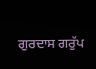ਗੁਰਦਾਸ ਗਰੁੱਪ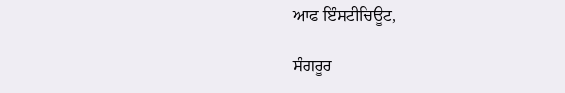ਆਫ ਇੰਸਟੀਚਿਊਟ,

ਸੰਗਰੂਰ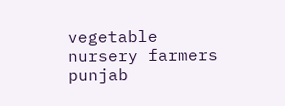vegetable nursery farmers punjab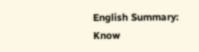English Summary: Know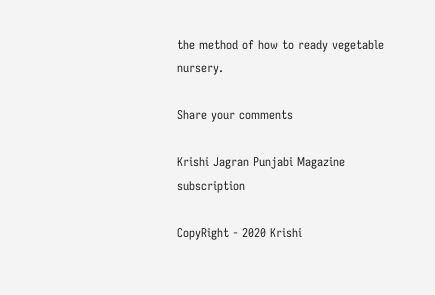the method of how to ready vegetable nursery.

Share your comments

Krishi Jagran Punjabi Magazine subscription

CopyRight - 2020 Krishi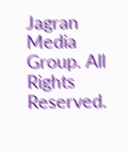Jagran Media Group. All Rights Reserved.